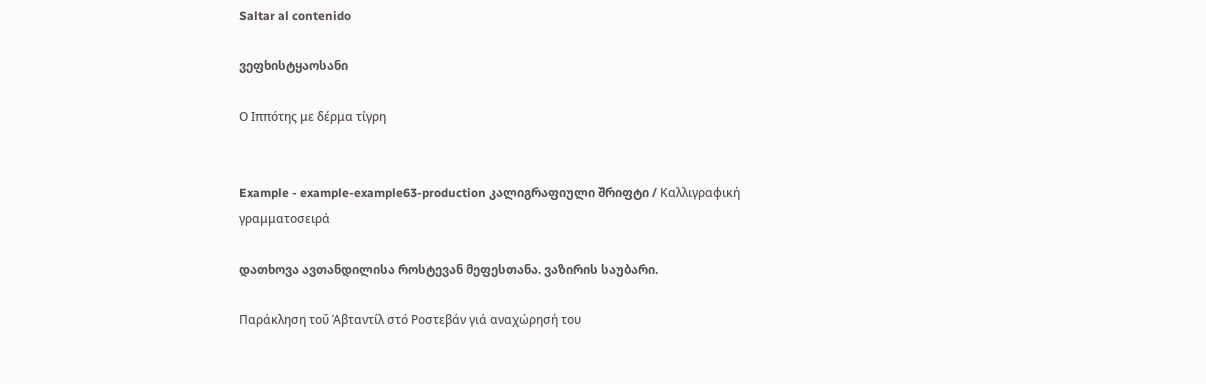Saltar al contenido

ვეფხისტყაოსანი

Ο Ιππότης με δέρμα τίγρη


Example - example-example63-production კალიგრაფიული შრიფტი / Καλλιγραφική γραμματοσειρά

დათხოვა ავთანდილისა როსტევან მეფესთანა. ვაზირის საუბარი.

Παράκληση τοΰ Άβταντίλ στό Ροστεβάν γιά αναχώρησή του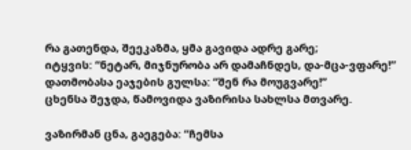რა გათენდა, შეეკაზმა, ყმა გავიდა ადრე გარე;
იტყვის: “ნეტარ, მიჯნურობა არ დამაჩნდეს, და-მცა-ვფარე!”
დათმობასა ეაჯების გულსა: “შენ რა მოუგვარე!”
ცხენსა შეჯდა, წამოვიდა ვაზირისა სახლსა მთვარე.

ვაზირმან ცნა, გაეგება: “ჩემსა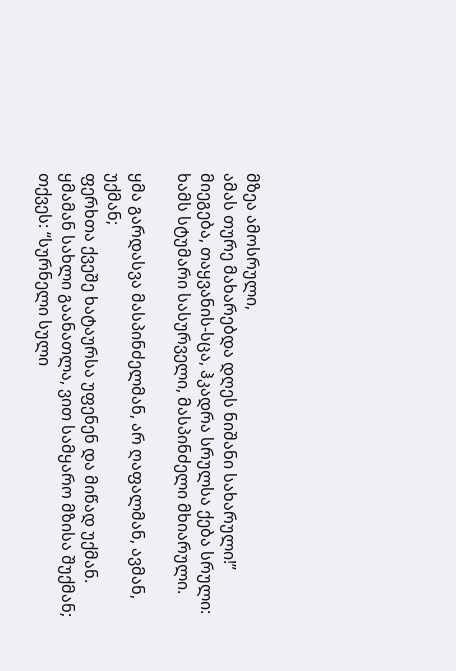მზეა ამოსრული,
ამას თურე მახარებდა დღეს ნიშანი სახარული!”
მიეგება, თაყვანის-სცა, ჰკადრა სრულსა ქება სრული:
ხამს სტუმარი სასურველი, მასპინძელი მხიარული.

ყმა გარდასვა მასპინძელმან, არ ღაფალმან, ავმან, უქმან;
ფერხთა ქვეშე ხატაურსა უფენენ და მიწად უქმან.
ყმამან სახლი გაანათლა, ვით სამყარო მზისა შუქმან;
თქვეს: “სურნელი სული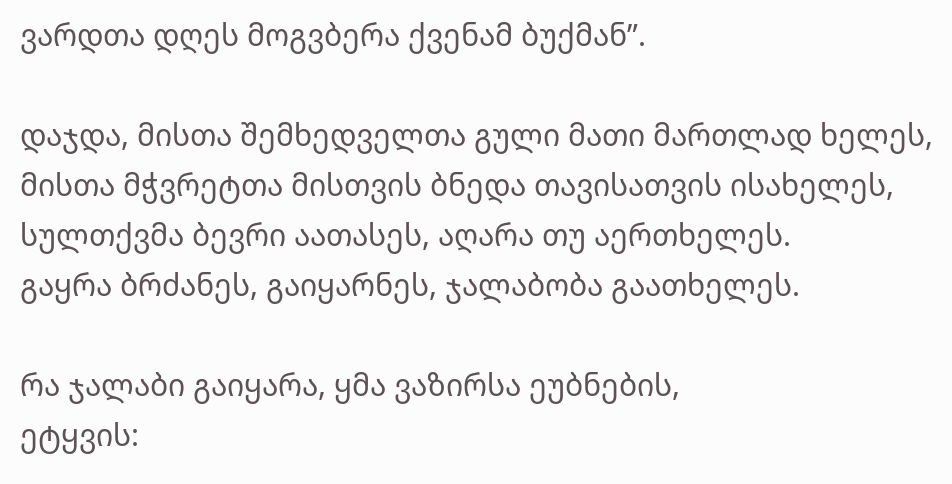ვარდთა დღეს მოგვბერა ქვენამ ბუქმან”.

დაჯდა, მისთა შემხედველთა გული მათი მართლად ხელეს,
მისთა მჭვრეტთა მისთვის ბნედა თავისათვის ისახელეს,
სულთქვმა ბევრი აათასეს, აღარა თუ აერთხელეს.
გაყრა ბრძანეს, გაიყარნეს, ჯალაბობა გაათხელეს.

რა ჯალაბი გაიყარა, ყმა ვაზირსა ეუბნების,
ეტყვის: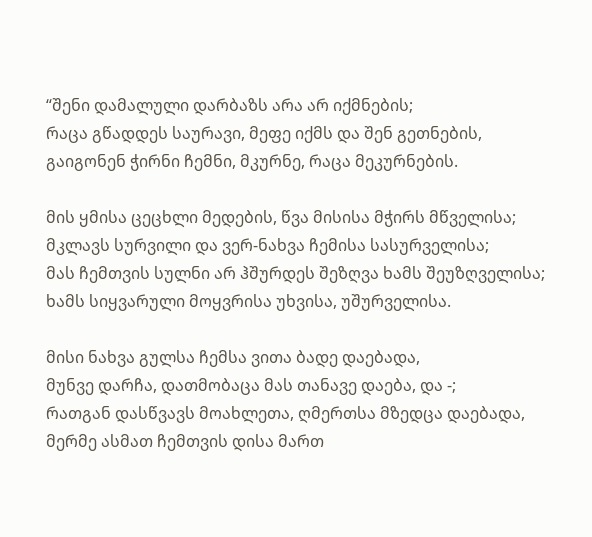“შენი დამალული დარბაზს არა არ იქმნების;
რაცა გწადდეს საურავი, მეფე იქმს და შენ გეთნების,
გაიგონენ ჭირნი ჩემნი, მკურნე, რაცა მეკურნების.

მის ყმისა ცეცხლი მედების, წვა მისისა მჭირს მწველისა;
მკლავს სურვილი და ვერ-ნახვა ჩემისა სასურველისა;
მას ჩემთვის სულნი არ ჰშურდეს შეზღვა ხამს შეუზღველისა;
ხამს სიყვარული მოყვრისა უხვისა, უშურველისა.

მისი ნახვა გულსა ჩემსა ვითა ბადე დაებადა,
მუნვე დარჩა, დათმობაცა მას თანავე დაება, და -;
რათგან დასწვავს მოახლეთა, ღმერთსა მზედცა დაებადა,
მერმე ასმათ ჩემთვის დისა მართ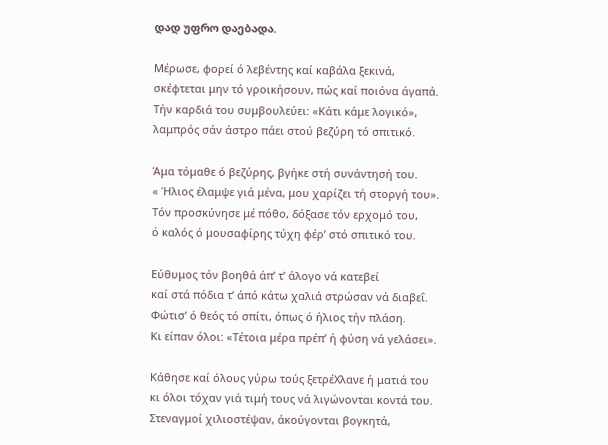დად უფრო დაებადა.

Μέρωσε, φορεί ό λεβέντης καί καβάλα ξεκινά,
σκέφτεται μην τό γροικήσουν, πώς καί ποιόνα άγαπά.
Τήν καρδιά του συμβουλεύει: «Κάτι κάμε λογικό»,
λαμπρός σάν άστρο πάει στού βεζύρη τό σπιτικό.

Άμα τόμαθε ό βεζύρης, βγήκε στή συνάντησή του.
« Ήλιος έλαμψε γιά μένα, μου χαρίζει τή στοργή του».
Τόν προσκύνησε μέ πόθο, δόξασε τόν ερχομό του,
ό καλός ό μουσαφίρης τύχη φέρ’ στό σπιτικό του.

Εύθυμος τόν βοηθά άπ’ τ’ άλογο νά κατεβεί
καί στά πόδια τ’ άπό κάτω χαλιά στρώσαν νά διαβεΐ.
Φώτισ’ ό θεός τό σπίτι, όπως ό ήλιος τήν πλάση.
Κι είπαν όλοι: «Τέτοια μέρα πρέπ’ ή φύση νά γελάσει».

Κάθησε καί όλους γύρω τούς ξετρέΧλανε ή ματιά του
κι όλοι τόχαν γιά τιμή τους νά λιγώνονται κοντά του.
Στεναγμοί χιλιοστέψαν, άκούγονται βογκητά,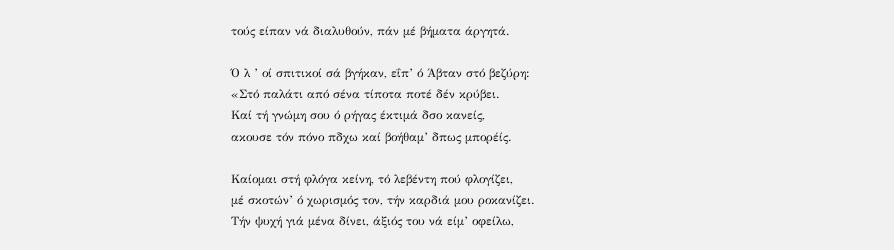τούς είπαν νά διαλυθούν, πάν μέ βήματα άργητά.

Ό λ ’ οί σπιτικοί σά βγήκαν, εΐπ’ ό Άβταν στό βεζύρη:
«Στό παλάτι από σένα τίποτα ποτέ δέν κρύβει.
Καί τή γνώμη σου ό ρήγας έκτιμά δσο κανείς,
ακουσε τόν πόνο πδχω καί βοήθαμ’ δπως μπορέίς.

Καίομαι στή φλόγα κείνη, τό λεβέντη πού φλογίζει,
μέ σκοτών’ ό χωρισμός τον, τήν καρδιά μου ροκανίζει.
Τήν ψυχή γιά μένα δίνει, άξιός του νά είμ’ οφείλω,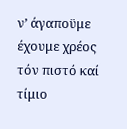ν’ άγαποϋμε έχουμε χρέος τόν πιστό καί τίμιο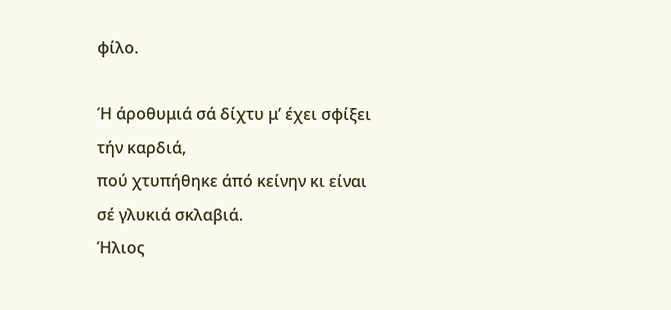φίλο.

Ή άροθυμιά σά δίχτυ μ’ έχει σφίξει τήν καρδιά,
πού χτυπήθηκε άπό κείνην κι είναι σέ γλυκιά σκλαβιά.
Ήλιος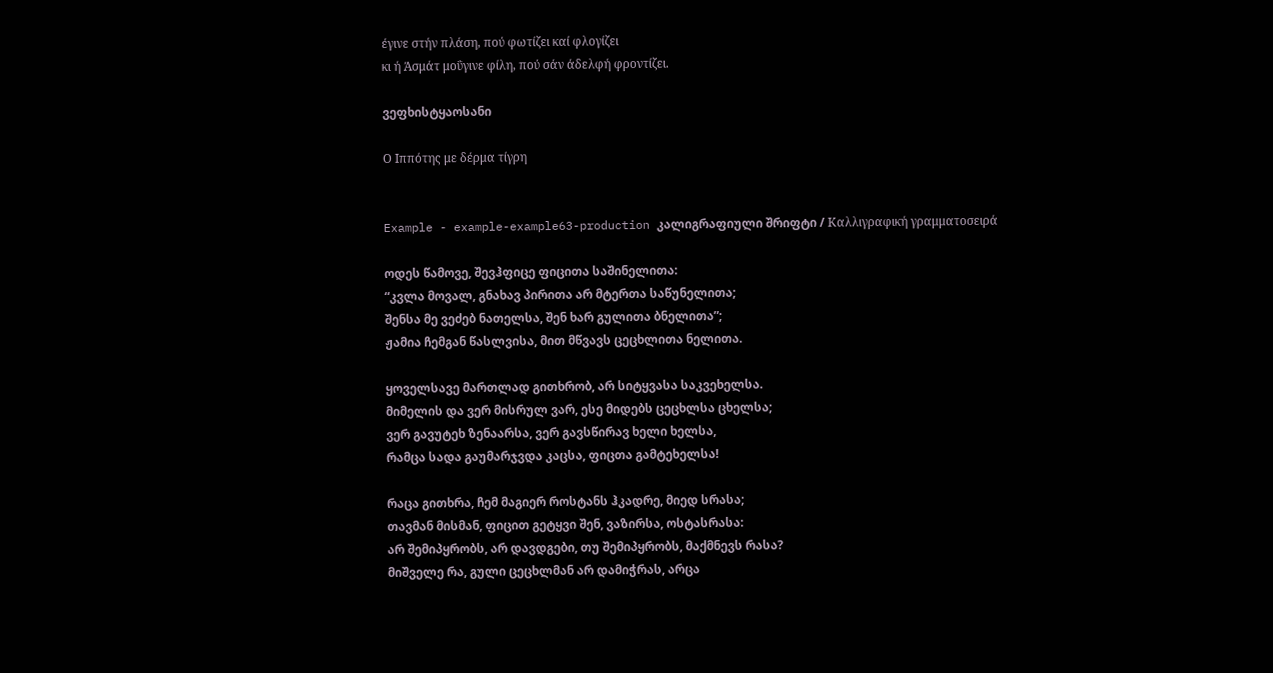έγινε στήν πλάση, πού φωτίζει καί φλογίζει
κι ή Άσμάτ μοΰγινε φίλη, πού σάν άδελφή φροντίζει.

ვეფხისტყაოსანი

Ο Ιππότης με δέρμα τίγρη


Example - example-example63-production კალიგრაფიული შრიფტი / Καλλιγραφική γραμματοσειρά

ოდეს წამოვე, შევჰფიცე ფიცითა საშინელითა:
“კვლა მოვალ, გნახავ პირითა არ მტერთა საწუნელითა;
შენსა მე ვეძებ ნათელსა, შენ ხარ გულითა ბნელითა”;
ჟამია ჩემგან წასლვისა, მით მწვავს ცეცხლითა ნელითა.

ყოველსავე მართლად გითხრობ, არ სიტყვასა საკვეხელსა.
მიმელის და ვერ მისრულ ვარ, ესე მიდებს ცეცხლსა ცხელსა;
ვერ გავუტეხ ზენაარსა, ვერ გავსწირავ ხელი ხელსა,
რამცა სადა გაუმარჯვდა კაცსა, ფიცთა გამტეხელსა!

რაცა გითხრა, ჩემ მაგიერ როსტანს ჰკადრე, მიედ სრასა;
თავმან მისმან, ფიცით გეტყვი შენ, ვაზირსა, ოსტასრასა:
არ შემიპყრობს, არ დავდგები, თუ შემიპყრობს, მაქმნევს რასა?
მიშველე რა, გული ცეცხლმან არ დამიჭრას, არცა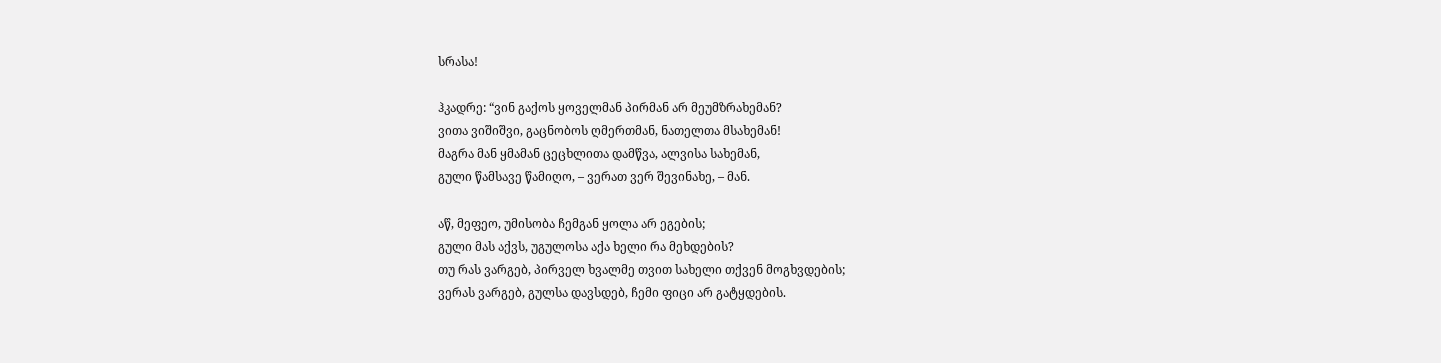სრასა!

ჰკადრე: “ვინ გაქოს ყოველმან პირმან არ მეუმზრახემან?
ვითა ვიშიშვი, გაცნობოს ღმერთმან, ნათელთა მსახემან!
მაგრა მან ყმამან ცეცხლითა დამწვა, ალვისა სახემან,
გული წამსავე წამიღო, – ვერათ ვერ შევინახე, – მან.

აწ, მეფეო, უმისობა ჩემგან ყოლა არ ეგების;
გული მას აქვს, უგულოსა აქა ხელი რა მეხდების?
თუ რას ვარგებ, პირველ ხვალმე თვით სახელი თქვენ მოგხვდების;
ვერას ვარგებ, გულსა დავსდებ, ჩემი ფიცი არ გატყდების.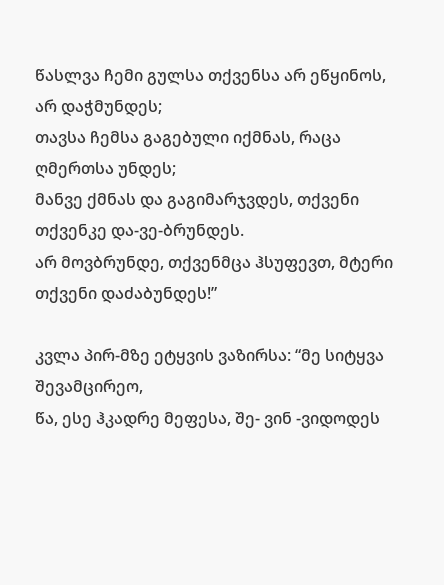წასლვა ჩემი გულსა თქვენსა არ ეწყინოს, არ დაჭმუნდეს;
თავსა ჩემსა გაგებული იქმნას, რაცა ღმერთსა უნდეს;
მანვე ქმნას და გაგიმარჯვდეს, თქვენი თქვენკე და-ვე-ბრუნდეს.
არ მოვბრუნდე, თქვენმცა ჰსუფევთ, მტერი თქვენი დაძაბუნდეს!”

კვლა პირ-მზე ეტყვის ვაზირსა: “მე სიტყვა შევამცირეო,
წა, ესე ჰკადრე მეფესა, შე- ვინ -ვიდოდეს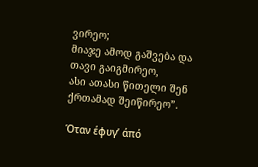ვირეო;
მიაჯე ამოდ გაშვება და თავი გაიგმირეო,
ასი ათასი წითელი შენ ქრთამად შეიწირეო”.

Όταν έφυγ’ άπό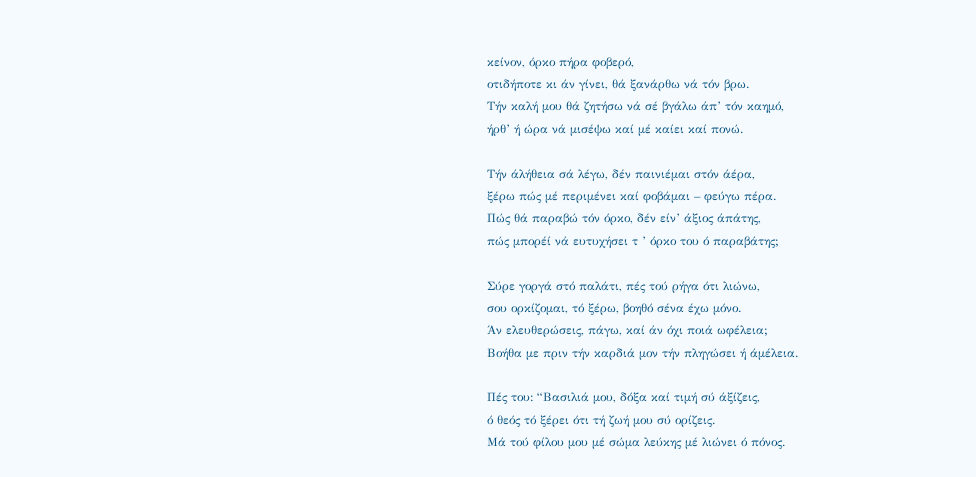κείνον, όρκο πήρα φοβερό,
οτιδήποτε κι άν γίνει, θά ξανάρθω νά τόν βρω.
Τήν καλή μου θά ζητήσω νά σέ βγάλω άπ’ τόν καημό,
ήρθ’ ή ώρα νά μισέψω καί μέ καίει καί πονώ.

Τήν άλήθεια σά λέγω, δέν παινιέμαι στόν άέρα,
ξέρω πώς μέ περιμένει καί φοβάμαι – φεύγω πέρα.
Πώς θά παραβώ τόν όρκο, δέν είν’ άξιος άπάτης,
πώς μπορέί νά ευτυχήσει τ ’ όρκο του ό παραβάτης;

Σύρε γοργά στό παλάτι, πές τού ρήγα ότι λιώνω,
σου ορκίζομαι, τό ξέρω, βοηθό σένα έχω μόνο.
Άν ελευθερώσεις, πάγω, καί άν όχι ποιά ωφέλεια;
Βοήθα με πριν τήν καρδιά μον τήν πληγώσει ή άμέλεια.

Πές του: “Βασιλιά μου, δόξα καί τιμή σύ άξίζεις,
ό θεός τό ξέρει ότι τή ζωή μου σύ ορίζεις.
Μά τού φίλου μου μέ σώμα λεύκης μέ λιώνει ό πόνος.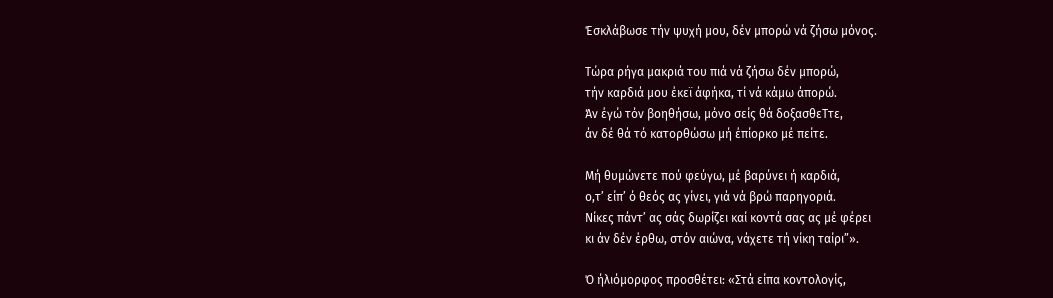Έσκλάβωσε τήν ψυχή μου, δέν μπορώ νά ζήσω μόνος.

Τώρα ρήγα μακριά του πιά νά ζήσω δέν μπορώ,
τήν καρδιά μου έκεϊ άφήκα, τί νά κάμω άπορώ.
Άν έγώ τόν βοηθήσω, μόνο σείς θά δοξασθεΤτε,
άν δέ θά τό κατορθώσω μή έπίορκο μέ πείτε.

Μή θυμώνετε πού φεύγω, μέ βαρύνει ή καρδιά,
ο,τ’ είπ’ ό θεός ας γίνει, γιά νά βρώ παρηγοριά.
Νίκες πάντ’ ας σάς δωρίζει καί κοντά σας ας μέ φέρει
κι άν δέν έρθω, στόν αιώνα, νάχετε τή νίκη ταίρι”».

Ό ήλιόμορφος προσθέτει: «Στά είπα κοντολογίς,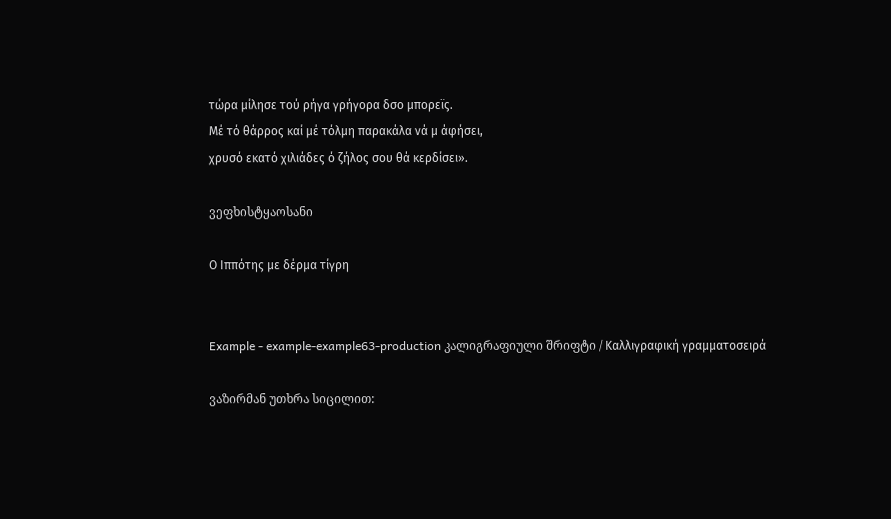τώρα μίλησε τού ρήγα γρήγορα δσο μπορεϊς.
Μέ τό θάρρος καί μέ τόλμη παρακάλα νά μ άφήσει,
χρυσό εκατό χιλιάδες ό ζήλος σου θά κερδίσει».

ვეფხისტყაოსანი

Ο Ιππότης με δέρμα τίγρη


Example - example-example63-production კალიგრაფიული შრიფტი / Καλλιγραφική γραμματοσειρά

ვაზირმან უთხრა სიცილით: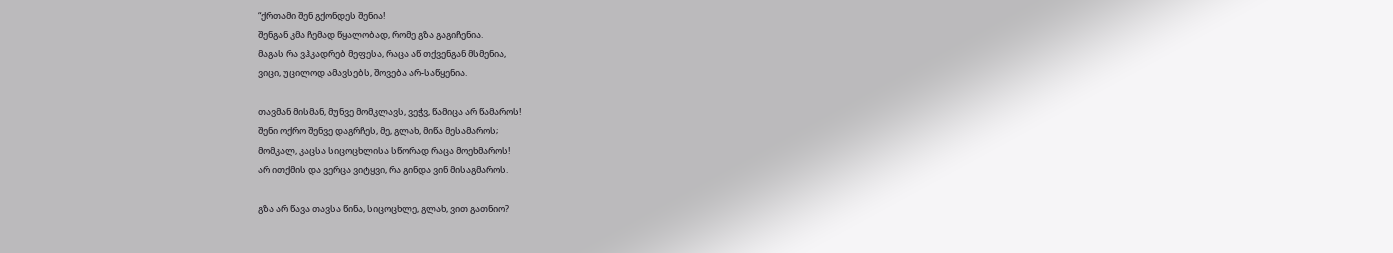“ქრთამი შენ გქონდეს შენია!
შენგან კმა ჩემად წყალობად, რომე გზა გაგიჩენია.
მაგას რა ვჰკადრებ მეფესა, რაცა აწ თქვენგან მსმენია,
ვიცი, უცილოდ ამავსებს, შოვება არ-საწყენია.

თავმან მისმან, მუნვე მომკლავს, ვეჭვ, წამიცა არ წამაროს!
შენი ოქრო შენვე დაგრჩეს, მე, გლახ, მიწა მესამაროს;
მომკალ, კაცსა სიცოცხლისა სწორად რაცა მოეხმაროს!
არ ითქმის და ვერცა ვიტყვი, რა გინდა ვინ მისაგმაროს.

გზა არ წავა თავსა წინა, სიცოცხლე, გლახ, ვით გათნიო?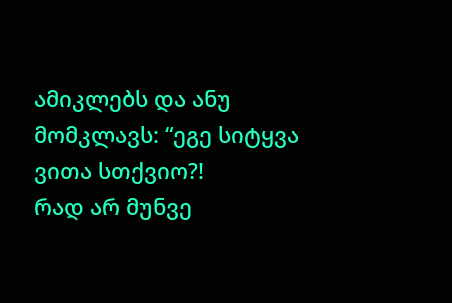ამიკლებს და ანუ მომკლავს: “ეგე სიტყვა ვითა სთქვიო?!
რად არ მუნვე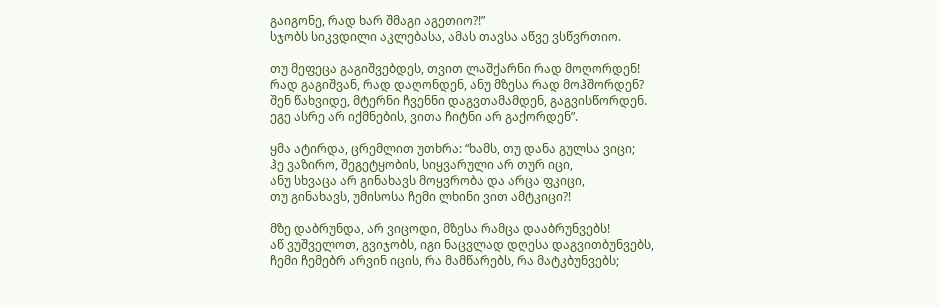გაიგონე, რად ხარ შმაგი აგეთიო?!”
სჯობს სიკვდილი აკლებასა, ამას თავსა აწვე ვსწვრთიო.

თუ მეფეცა გაგიშვებდეს, თვით ლაშქარნი რად მოღორდენ!
რად გაგიშვან, რად დაღონდენ, ანუ მზესა რად მოჰშორდენ?
შენ წახვიდე, მტერნი ჩვენნი დაგვთამამდენ, გაგვისწორდენ.
ეგე ასრე არ იქმნების, ვითა ჩიტნი არ გაქორდენ”.

ყმა ატირდა, ცრემლით უთხრა: “ხამს, თუ დანა გულსა ვიცი;
ჰე ვაზირო, შეგეტყობის, სიყვარული არ თურ იცი,
ანუ სხვაცა არ გინახავს მოყვრობა და არცა ფკიცი,
თუ გინახავს, უმისოსა ჩემი ლხინი ვით ამტკიცი?!

მზე დაბრუნდა, არ ვიცოდი, მზესა რამცა დააბრუნვებს!
აწ ვუშველოთ, გვიჯობს, იგი ნაცვლად დღესა დაგვითბუნვებს,
ჩემი ჩემებრ არვინ იცის, რა მამწარებს, რა მატკბუნვებს;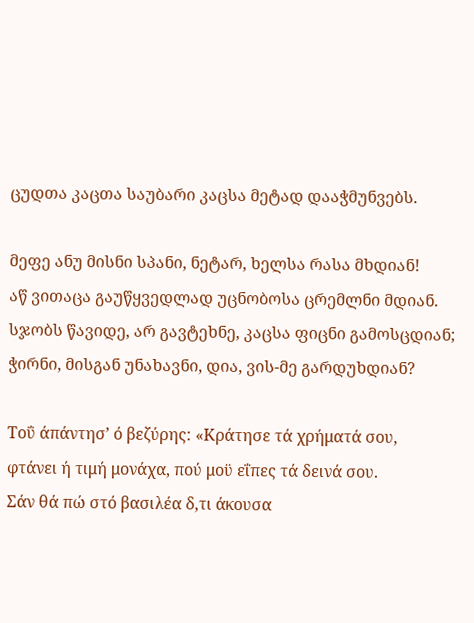ცუდთა კაცთა საუბარი კაცსა მეტად დააჭმუნვებს.

მეფე ანუ მისნი სპანი, ნეტარ, ხელსა რასა მხდიან!
აწ ვითაცა გაუწყვედლად უცნობოსა ცრემლნი მდიან.
სჯობს წავიდე, არ გავტეხნე, კაცსა ფიცნი გამოსცდიან;
ჭირნი, მისგან უნახავნი, დია, ვის-მე გარდუხდიან?

Τοΰ άπάντησ’ ό βεζύρης: «Κράτησε τά χρήματά σου,
φτάνει ή τιμή μονάχα, πού μοϋ εΐπες τά δεινά σου.
Σάν θά πώ στό βασιλέα δ,τι άκουσα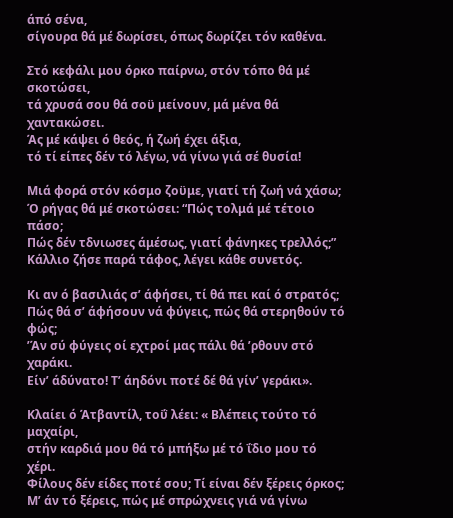άπό σένα,
σίγουρα θά μέ δωρίσει, όπως δωρίζει τόν καθένα.

Στό κεφάλι μου όρκο παίρνω, στόν τόπο θά μέ σκοτώσει,
τά χρυσά σου θά σοϋ μείνουν, μά μένα θά χαντακώσει.
Άς μέ κάψει ό θεός, ή ζωή έχει άξια,
τό τί είπες δέν τό λέγω, νά γίνω γιά σέ θυσία!

Μιά φορά στόν κόσμο ζοϋμε, γιατί τή ζωή νά χάσω;
Ό ρήγας θά μέ σκοτώσει: “Πώς τολμά μέ τέτοιο πάσο;
Πώς δέν τδνιωσες άμέσως, γιατί φάνηκες τρελλός;”
Κάλλιο ζήσε παρά τάφος, λέγει κάθε συνετός.

Κι αν ό βασιλιάς σ’ άφήσει, τί θά πει καί ό στρατός;
Πώς θά σ’ άφήσουν νά φύγεις, πώς θά στερηθούν τό φώς;
’Άν σύ φύγεις οί εχτροί μας πάλι θά ’ρθουν στό χαράκι.
Είν’ άδύνατο! Τ’ άηδόνι ποτέ δέ θά γίν’ γεράκι».

Κλαίει ό Άτβαντίλ, τοΰ λέει: « Βλέπεις τούτο τό μαχαίρι,
στήν καρδιά μου θά τό μπήξω μέ τό ΐδιο μου τό χέρι.
Φίλους δέν είδες ποτέ σου; Τί είναι δέν ξέρεις όρκος;
Μ’ άν τό ξέρεις, πώς μέ σπρώχνεις γιά νά γίνω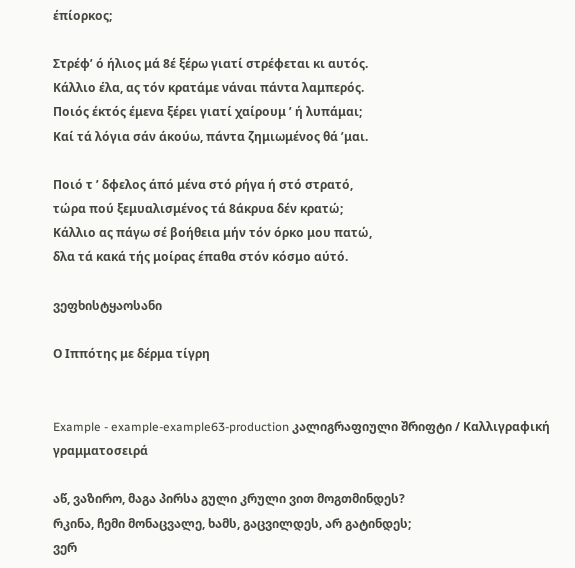έπίορκος;

Στρέφ’ ό ήλιος μά 8έ ξέρω γιατί στρέφεται κι αυτός.
Κάλλιο έλα, ας τόν κρατάμε νάναι πάντα λαμπερός.
Ποιός έκτός έμενα ξέρει γιατί χαίρουμ ’ ή λυπάμαι;
Καί τά λόγια σάν άκούω, πάντα ζημιωμένος θά ’μαι.

Ποιό τ ’ δφελος άπό μένα στό ρήγα ή στό στρατό,
τώρα πού ξεμυαλισμένος τά 8άκρυα δέν κρατώ;
Κάλλιο ας πάγω σέ βοήθεια μήν τόν όρκο μου πατώ,
δλα τά κακά τής μοίρας έπαθα στόν κόσμο αύτό.

ვეფხისტყაოსანი

Ο Ιππότης με δέρμα τίγρη


Example - example-example63-production კალიგრაფიული შრიფტი / Καλλιγραφική γραμματοσειρά

აწ, ვაზირო, მაგა პირსა გული კრული ვით მოგთმინდეს?
რკინა, ჩემი მონაცვალე, ხამს, გაცვილდეს, არ გატინდეს;
ვერ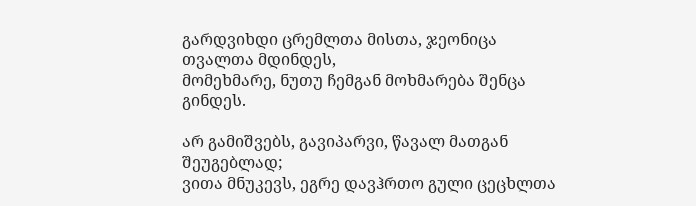გარდვიხდი ცრემლთა მისთა, ჯეონიცა თვალთა მდინდეს,
მომეხმარე, ნუთუ ჩემგან მოხმარება შენცა გინდეს.

არ გამიშვებს, გავიპარვი, წავალ მათგან შეუგებლად;
ვითა მნუკევს, ეგრე დავჰრთო გული ცეცხლთა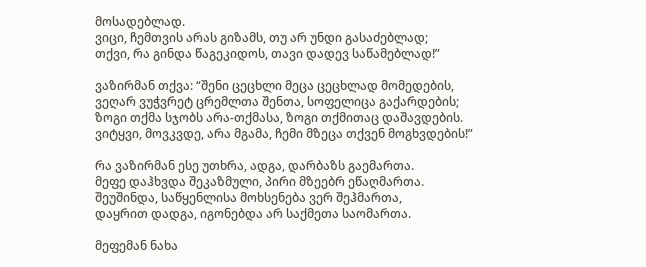მოსადებლად.
ვიცი, ჩემთვის არას გიზამს, თუ არ უნდი გასაძებლად;
თქვი, რა გინდა წაგეკიდოს, თავი დადევ საწამებლად!”

ვაზირმან თქვა: “შენი ცეცხლი მეცა ცეცხლად მომედების,
ვეღარ ვუჭვრეტ ცრემლთა შენთა, სოფელიცა გაქარდების;
ზოგი თქმა სჯობს არა-თქმასა, ზოგი თქმითაც დაშავდების.
ვიტყვი, მოვკვდე, არა მგამა, ჩემი მზეცა თქვენ მოგხვდების!”

რა ვაზირმან ესე უთხრა, ადგა, დარბაზს გაემართა.
მეფე დაჰხვდა შეკაზმული, პირი მზეებრ ეწაღმართა.
შეუშინდა, საწყენლისა მოხსენება ვერ შეჰმართა,
დაყრით დადგა, იგონებდა არ საქმეთა საომართა.

მეფემან ნახა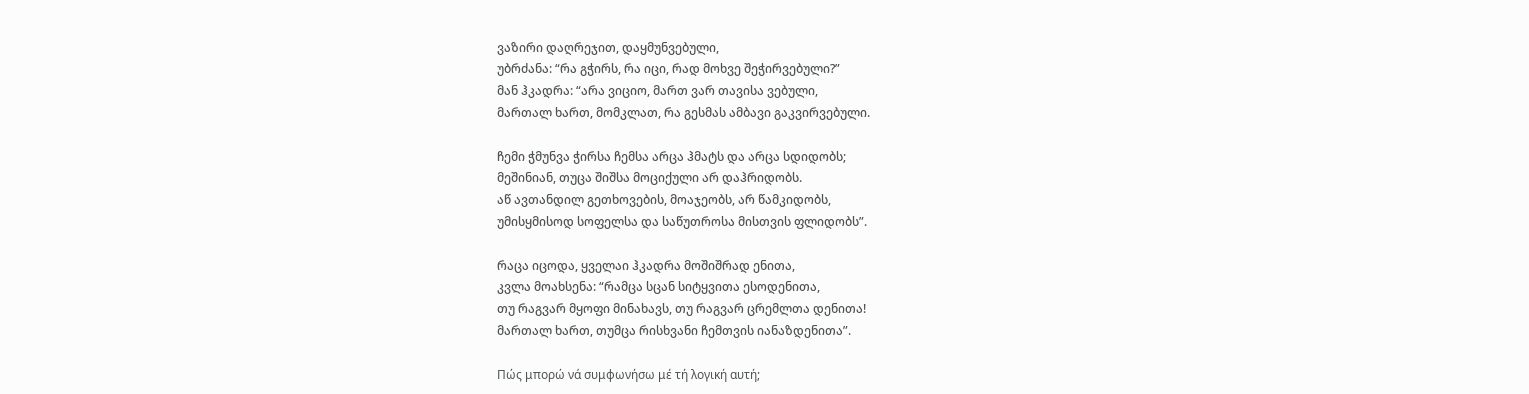ვაზირი დაღრეჯით, დაყმუნვებული,
უბრძანა: “რა გჭირს, რა იცი, რად მოხვე შეჭირვებული?”
მან ჰკადრა: “არა ვიციო, მართ ვარ თავისა ვებული,
მართალ ხართ, მომკლათ, რა გესმას ამბავი გაკვირვებული.

ჩემი ჭმუნვა ჭირსა ჩემსა არცა ჰმატს და არცა სდიდობს;
მეშინიან, თუცა შიშსა მოციქული არ დაჰრიდობს.
აწ ავთანდილ გეთხოვების, მოაჯეობს, არ წამკიდობს,
უმისყმისოდ სოფელსა და საწუთროსა მისთვის ფლიდობს”.

რაცა იცოდა, ყველაი ჰკადრა მოშიშრად ენითა,
კვლა მოახსენა: “რამცა სცან სიტყვითა ესოდენითა,
თუ რაგვარ მყოფი მინახავს, თუ რაგვარ ცრემლთა დენითა!
მართალ ხართ, თუმცა რისხვანი ჩემთვის იანაზდენითა”.

Πώς μπορώ νά συμφωνήσω μέ τή λογική αυτή;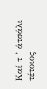Καί τ ’ άτσάλι τέτοιος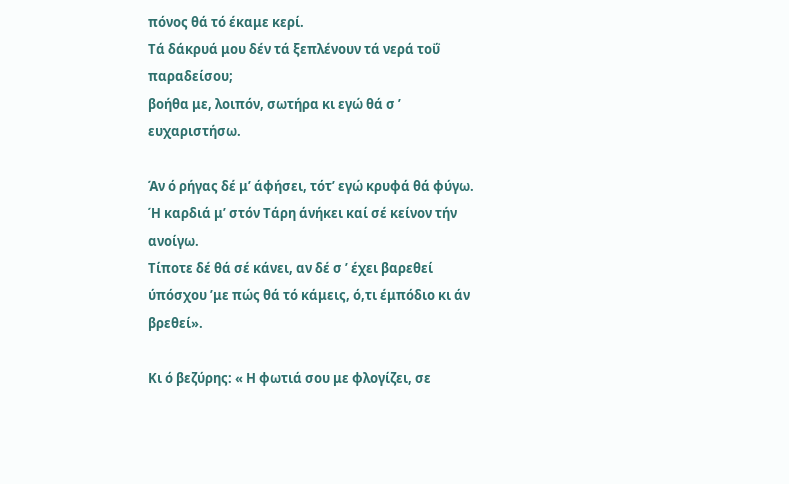πόνος θά τό έκαμε κερί.
Τά δάκρυά μου δέν τά ξεπλένουν τά νερά τοΰ παραδείσου;
βοήθα με, λοιπόν, σωτήρα κι εγώ θά σ ’ ευχαριστήσω.

Άν ό ρήγας δέ μ’ άφήσει, τότ’ εγώ κρυφά θά φύγω.
Ή καρδιά μ’ στόν Τάρη άνήκει καί σέ κείνον τήν ανοίγω.
Τίποτε δέ θά σέ κάνει, αν δέ σ ’ έχει βαρεθεί
ύπόσχου ’με πώς θά τό κάμεις, ό,τι έμπόδιο κι άν βρεθεί».

Κι ό βεζύρης: « Η φωτιά σου με φλογίζει, σε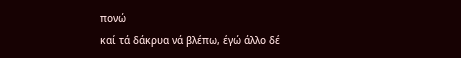πονώ
καί τά δάκρυα νά βλέπω, έγώ άλλο δέ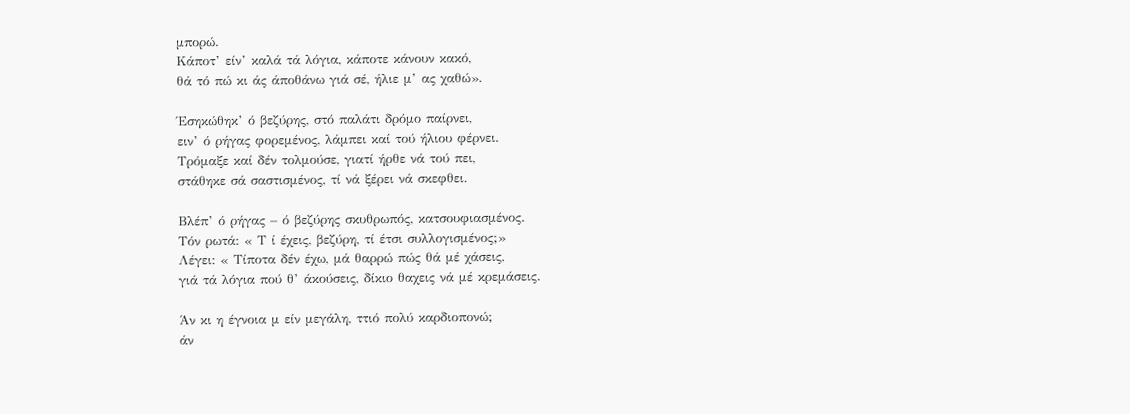μπορώ.
Κάποτ’ είν’ καλά τά λόγια, κάποτε κάνουν κακό,
θά τό πώ κι άς άποθάνω γιά σέ, ήλιε μ’ ας χαθώ».

Έσηκώθηκ’ ό βεζύρης, στό παλάτι δρόμο παίρνει,
ειν’ ό ρήγας φορεμένος, λάμπει καί τού ήλιου φέρνει.
Τρόμαξε καί δέν τολμούσε, γιατί ήρθε νά τού πει,
στάθηκε σά σαστισμένος, τί νά ξέρει νά σκεφθει.

Βλέπ’ ό ρήγας – ό βεζύρης σκυθρωπός, κατσουφιασμένος.
Τόν ρωτά: « Τ ί έχεις, βεζύρη, τί έτσι συλλογισμένος;»
Λέγει: « Τίποτα δέν έχω, μά θαρρώ πώς θά μέ χάσεις,
γιά τά λόγια πού θ’ άκούσεις, δίκιο θαχεις νά μέ κρεμάσεις.

Άν κι η έγνοια μ είν μεγάλη, ττιό πολύ καρδιοπονώ;
άν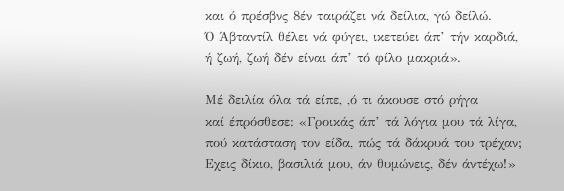και ό πρέσβνς 8έν ταιράζει νά δείλια, γώ δείλώ.
Ό Άβταντίλ θέλει νά φύγει, ικετεύει άπ’ τήν καρδιά,
ή ζωή, ζωή δέν είναι άπ’ τό φίλο μακριά».

Μέ δειλία όλα τά είπε, ,ό τι άκουσε στό ρήγα
καί έπρόσθεσε: «Γροικάς άπ’ τά λόγια μου τά λίγα,
πού κατάσταση τον είδα, πώς τά δάκρυά του τρέχαν;
Εχεις δίκιο, βασιλιά μου, άν θυμώνεις, δέν άντέχω!»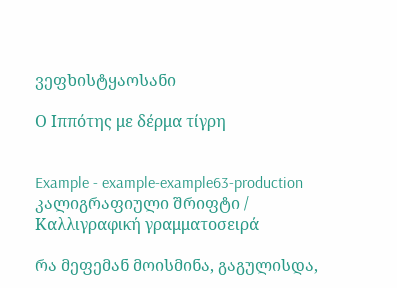ვეფხისტყაოსანი

Ο Ιππότης με δέρμα τίγρη


Example - example-example63-production კალიგრაფიული შრიფტი / Καλλιγραφική γραμματοσειρά

რა მეფემან მოისმინა, გაგულისდა,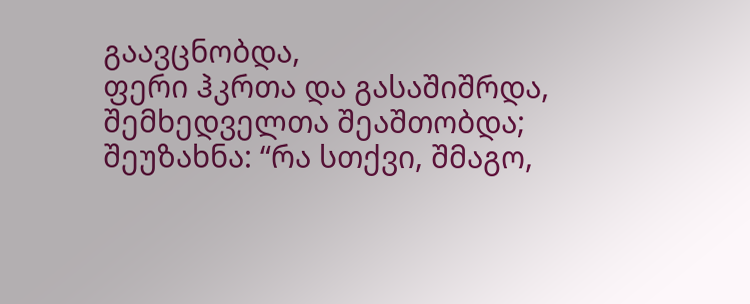გაავცნობდა,
ფერი ჰკრთა და გასაშიშრდა, შემხედველთა შეაშთობდა;
შეუზახნა: “რა სთქვი, შმაგო,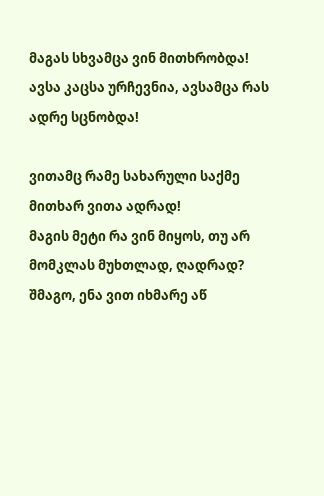მაგას სხვამცა ვინ მითხრობდა!
ავსა კაცსა ურჩევნია, ავსამცა რას ადრე სცნობდა!

ვითამც რამე სახარული საქმე მითხარ ვითა ადრად!
მაგის მეტი რა ვინ მიყოს, თუ არ მომკლას მუხთლად, ღადრად?
შმაგო, ენა ვით იხმარე აწ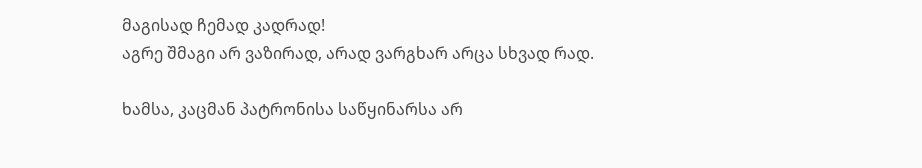მაგისად ჩემად კადრად!
აგრე შმაგი არ ვაზირად, არად ვარგხარ არცა სხვად რად.

ხამსა, კაცმან პატრონისა საწყინარსა არ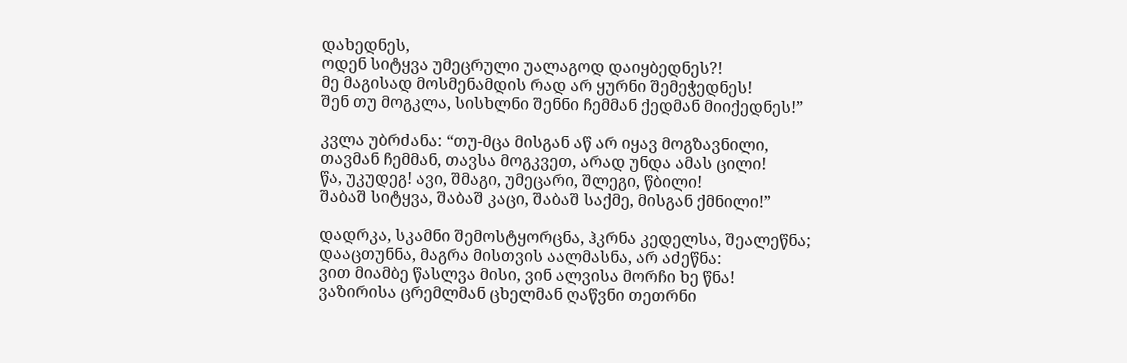დახედნეს,
ოდენ სიტყვა უმეცრული უალაგოდ დაიყბედნეს?!
მე მაგისად მოსმენამდის რად არ ყურნი შემეჭედნეს!
შენ თუ მოგკლა, სისხლნი შენნი ჩემმან ქედმან მიიქედნეს!”

კვლა უბრძანა: “თუ-მცა მისგან აწ არ იყავ მოგზავნილი,
თავმან ჩემმან, თავსა მოგკვეთ, არად უნდა ამას ცილი!
წა, უკუდეგ! ავი, შმაგი, უმეცარი, შლეგი, წბილი!
შაბაშ სიტყვა, შაბაშ კაცი, შაბაშ საქმე, მისგან ქმნილი!”

დადრკა, სკამნი შემოსტყორცნა, ჰკრნა კედელსა, შეალეწნა;
დააცთუნნა, მაგრა მისთვის აალმასნა, არ აძეწნა:
ვით მიამბე წასლვა მისი, ვინ ალვისა მორჩი ხე წნა!
ვაზირისა ცრემლმან ცხელმან ღაწვნი თეთრნი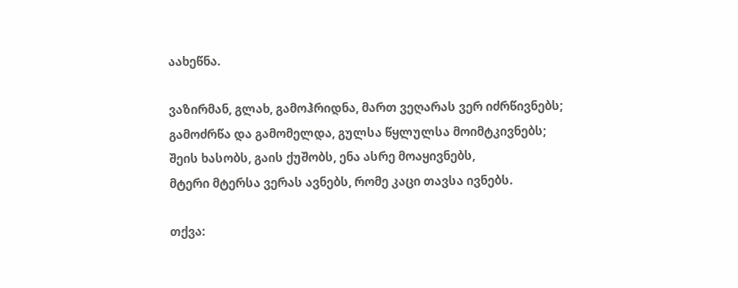აახეწნა.

ვაზირმან, გლახ, გამოჰრიდნა, მართ ვეღარას ვერ იძრწივნებს;
გამოძრწა და გამომელდა, გულსა წყლულსა მოიმტკივნებს;
შეის ხასობს, გაის ქუშობს, ენა ასრე მოაყივნებს,
მტერი მტერსა ვერას ავნებს, რომე კაცი თავსა ივნებს.

თქვა: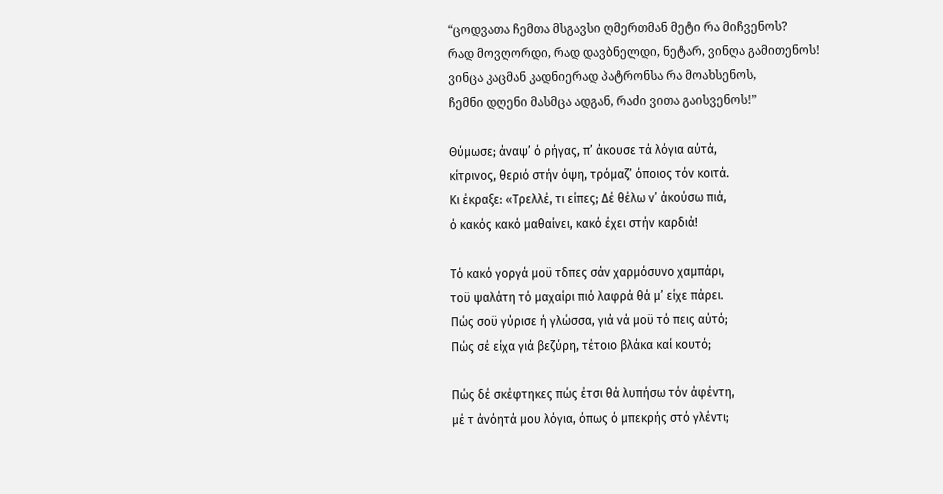“ცოდვათა ჩემთა მსგავსი ღმერთმან მეტი რა მიჩვენოს?
რად მოვღორდი, რად დავბნელდი, ნეტარ, ვინღა გამითენოს!
ვინცა კაცმან კადნიერად პატრონსა რა მოახსენოს,
ჩემნი დღენი მასმცა ადგან, რაძი ვითა გაისვენოს!”

Θύμωσε; άναψ’ ό ρήγας, π’ άκουσε τά λόγια αύτά,
κίτρινος, θεριό στήν όψη, τρόμαζ’ όποιος τόν κοιτά.
Κι έκραξε: «Τρελλέ, τι είπες; Δέ θέλω ν’ άκούσω πιά,
ό κακός κακό μαθαίνει, κακό έχει στήν καρδιά!

Τό κακό γοργά μοϋ τδπες σάν χαρμόσυνο χαμπάρι,
τοϋ ψαλάτη τό μαχαίρι πιό λαφρά θά μ’ είχε πάρει.
Πώς σοϋ γύρισε ή γλώσσα, γιά νά μοϋ τό πεις αύτό;
Πώς σέ είχα γιά βεζύρη, τέτοιο βλάκα καί κουτό;

Πώς δέ σκέφτηκες πώς έτσι θά λυπήσω τόν άφέντη,
μέ τ άνόητά μου λόγια, όπως ό μπεκρής στό γλέντι;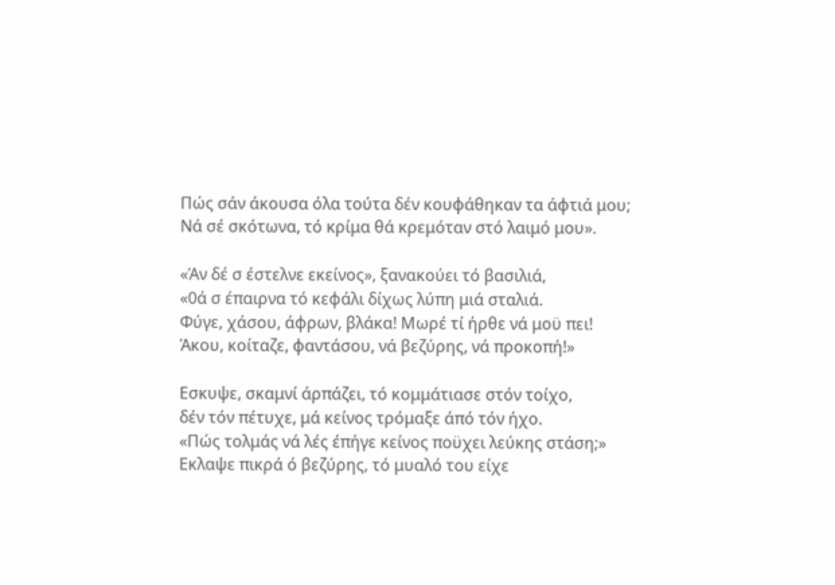Πώς σάν άκουσα όλα τούτα δέν κουφάθηκαν τα άφτιά μου;
Νά σέ σκότωνα, τό κρίμα θά κρεμόταν στό λαιμό μου».

«Άν δέ σ έστελνε εκείνος», ξανακούει τό βασιλιά,
«0ά σ έπαιρνα τό κεφάλι δίχως λύπη μιά σταλιά.
Φύγε, χάσου, άφρων, βλάκα! Μωρέ τί ήρθε νά μοϋ πει!
Άκου, κοίταζε, φαντάσου, νά βεζύρης, νά προκοπή!»

Εσκυψε, σκαμνί άρπάζει, τό κομμάτιασε στόν τοίχο,
δέν τόν πέτυχε, μά κείνος τρόμαξε άπό τόν ήχο.
«Πώς τολμάς νά λές έπήγε κείνος ποϋχει λεύκης στάση;»
Εκλαψε πικρά ό βεζύρης, τό μυαλό του είχε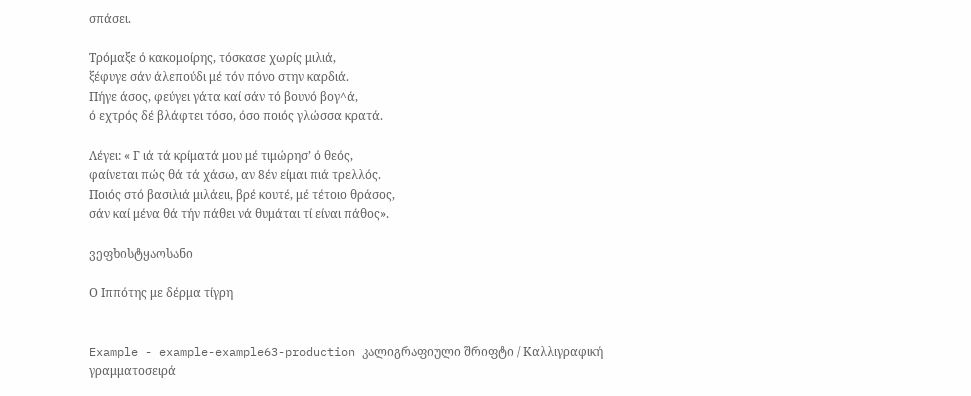σπάσει.

Τρόμαξε ό κακομοίρης, τόσκασε χωρίς μιλιά,
ξέφυγε σάν άλεπούδι μέ τόν πόνο στην καρδιά.
Πήγε άσος, φεύγει γάτα καί σάν τό βουνό βογ^ά,
ό εχτρός δέ βλάφτει τόσο, όσο ποιός γλώσσα κρατά.

Λέγει: « Γ ιά τά κρίματά μου μέ τιμώρησ’ ό θεός,
φαίνεται πώς θά τά χάσω, αν 8έν είμαι πιά τρελλός.
Ποιός στό βασιλιά μιλάειι, βρέ κουτέ, μέ τέτοιο θράσος,
σάν καί μένα θά τήν πάθει νά θυμάται τί είναι πάθος».

ვეფხისტყაოსანი

Ο Ιππότης με δέρμα τίγρη


Example - example-example63-production კალიგრაფიული შრიფტი / Καλλιγραφική γραμματοσειρά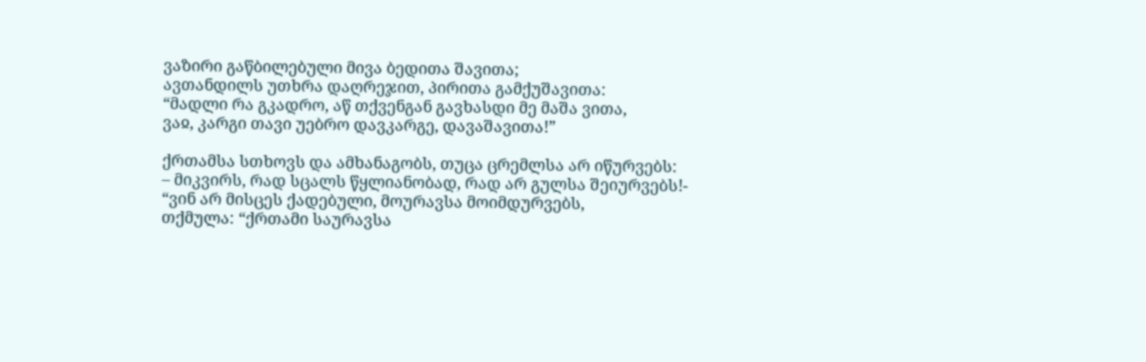ვაზირი გაწბილებული მივა ბედითა შავითა;
ავთანდილს უთხრა დაღრეჯით, პირითა გამქუშავითა:
“მადლი რა გკადრო, აწ თქვენგან გავხასდი მე მაშა ვითა,
ვაჲ, კარგი თავი უებრო დავკარგე, დავაშავითა!”

ქრთამსა სთხოვს და ამხანაგობს, თუცა ცრემლსა არ იწურვებს:
– მიკვირს, რად სცალს წყლიანობად, რად არ გულსა შეიურვებს!-
“ვინ არ მისცეს ქადებული, მოურავსა მოიმდურვებს,
თქმულა: “ქრთამი საურავსა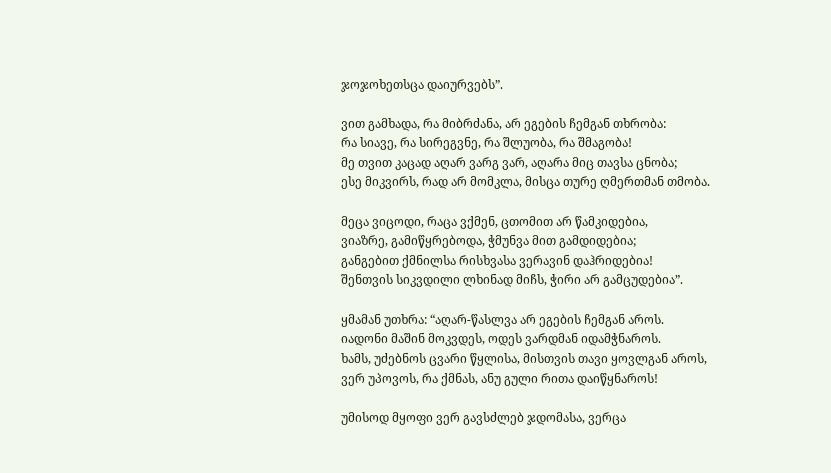ჯოჯოხეთსცა დაიურვებს”.

ვით გამხადა, რა მიბრძანა, არ ეგების ჩემგან თხრობა:
რა სიავე, რა სირეგვნე, რა შლუობა, რა შმაგობა!
მე თვით კაცად აღარ ვარგ ვარ, აღარა მიც თავსა ცნობა;
ესე მიკვირს, რად არ მომკლა, მისცა თურე ღმერთმან თმობა.

მეცა ვიცოდი, რაცა ვქმენ, ცთომით არ წამკიდებია,
ვიაზრე, გამიწყრებოდა, ჭმუნვა მით გამდიდებია;
განგებით ქმნილსა რისხვასა ვერავინ დაჰრიდებია!
შენთვის სიკვდილი ლხინად მიჩს, ჭირი არ გამცუდებია”.

ყმამან უთხრა: “აღარ-წასლვა არ ეგების ჩემგან აროს.
იადონი მაშინ მოკვდეს, ოდეს ვარდმან იდამჭნაროს.
ხამს, უძებნოს ცვარი წყლისა, მისთვის თავი ყოვლგან აროს,
ვერ უპოვოს, რა ქმნას, ანუ გული რითა დაიწყნაროს!

უმისოდ მყოფი ვერ გავსძლებ ჯდომასა, ვერცა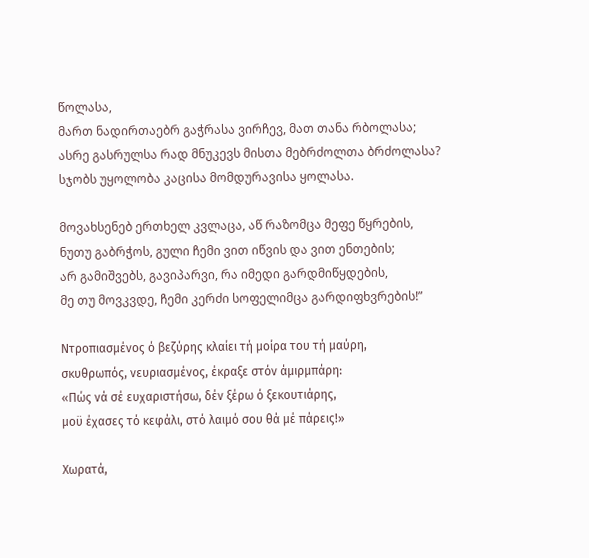წოლასა,
მართ ნადირთაებრ გაჭრასა ვირჩევ, მათ თანა რბოლასა;
ასრე გასრულსა რად მნუკევს მისთა მებრძოლთა ბრძოლასა?
სჯობს უყოლობა კაცისა მომდურავისა ყოლასა.

მოვახსენებ ერთხელ კვლაცა, აწ რაზომცა მეფე წყრების,
ნუთუ გაბრჭოს, გული ჩემი ვით იწვის და ვით ენთების;
არ გამიშვებს, გავიპარვი, რა იმედი გარდმიწყდების,
მე თუ მოვკვდე, ჩემი კერძი სოფელიმცა გარდიფხვრების!”

Ντροπιασμένος ό βεζύρης κλαίει τή μοίρα του τή μαύρη,
σκυθρωπός, νευριασμένος, έκραξε στόν άμιρμπάρη:
«Πώς νά σέ ευχαριστήσω, δέν ξέρω ό ξεκουτιάρης,
μοϋ έχασες τό κεφάλι, στό λαιμό σου θά μέ πάρεις!»

Χωρατά,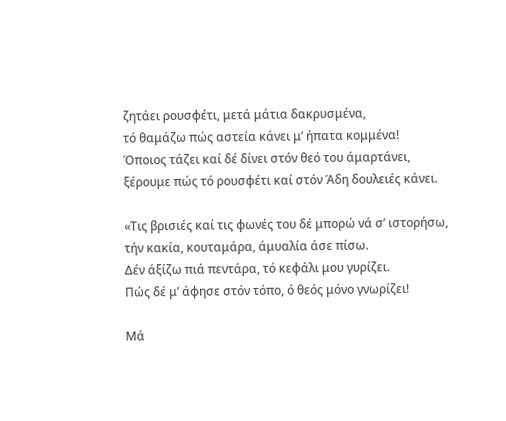ζητάει ρουσφέτι, μετά μάτια δακρυσμένα,
τό θαμάζω πώς αστεία κάνει μ’ ήπατα κομμένα!
Όποιος τάζει καί δέ δίνει στόν θεό του άμαρτάνει,
ξέρουμε πώς τό ρουσφέτι καί στόν Άδη δουλειές κάνει.

«Τις βρισιές καί τις φωνές του δέ μπορώ νά σ’ ιστορήσω,
τήν κακία, κουταμάρα, άμυαλία άσε πίσω.
Δέν άξίζω πιά πεντάρα, τό κεφάλι μου γυρίζει.
Πώς δέ μ’ άφησε στόν τόπο, ό θεός μόνο γνωρίζει!

Μά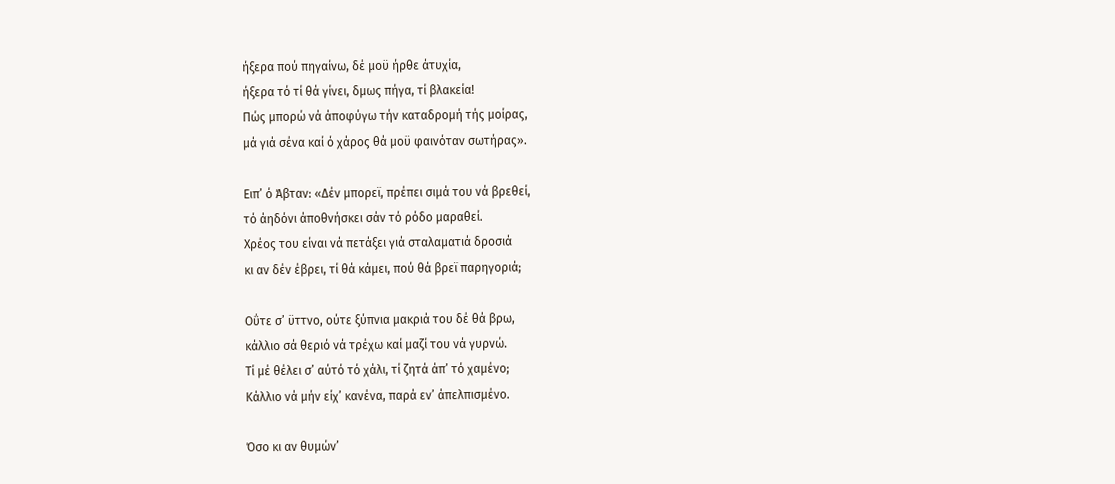ήξερα πού πηγαίνω, δέ μοϋ ήρθε άτυχία,
ήξερα τό τί θά γίνει, δμως πήγα, τί βλακεία!
Πώς μπορώ νά άποφύγω τήν καταδρομή τής μοίρας,
μά γιά σένα καί ό χάρος θά μοϋ φαινόταν σωτήρας».

Ειπ’ ό Άβταν: «Δέν μπορεϊ, πρέπει σιμά του νά βρεθεί,
τό άηδόνι άποθνήσκει σάν τό ρόδο μαραθεί.
Χρέος του είναι νά πετάξει γιά σταλαματιά δροσιά
κι αν δέν έβρει, τί θά κάμει, πού θά βρεϊ παρηγοριά;

Οΰτε σ’ ϋττνο, ούτε ξύπνια μακριά του δέ θά βρω,
κάλλιο σά θεριό νά τρέχω καί μαζί του νά γυρνώ.
Τί μέ θέλει σ’ αύτό τό χάλι, τί ζητά άπ’ τό χαμένο;
Κάλλιο νά μήν είχ’ κανένα, παρά εν’ άπελπισμένο.

Όσο κι αν θυμών’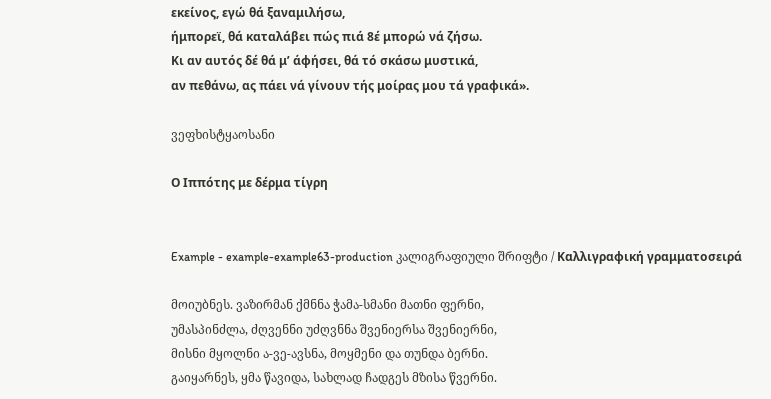εκείνος, εγώ θά ξαναμιλήσω,
ήμπορεϊ, θά καταλάβει πώς πιά 8έ μπορώ νά ζήσω.
Κι αν αυτός δέ θά μ’ άφήσει, θά τό σκάσω μυστικά,
αν πεθάνω, ας πάει νά γίνουν τής μοίρας μου τά γραφικά».

ვეფხისტყაოსანი

Ο Ιππότης με δέρμα τίγρη


Example - example-example63-production კალიგრაფიული შრიფტი / Καλλιγραφική γραμματοσειρά

მოიუბნეს. ვაზირმან ქმნნა ჭამა-სმანი მათნი ფერნი,
უმასპინძლა, ძღვენნი უძღვნნა შვენიერსა შვენიერნი,
მისნი მყოლნი ა-ვე-ავსნა, მოყმენი და თუნდა ბერნი.
გაიყარნეს, ყმა წავიდა, სახლად ჩადგეს მზისა წვერნი.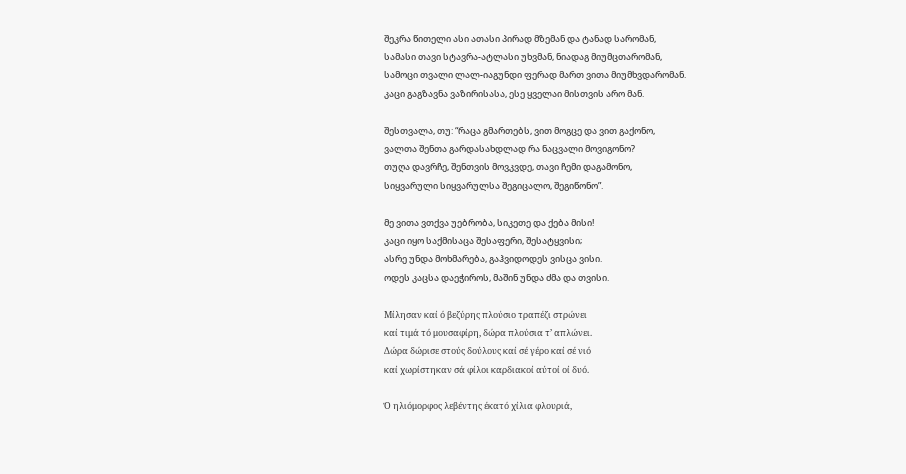შეკრა წითელი ასი ათასი პირად მზემან და ტანად სარომან,
სამასი თავი სტავრა-ატლასი უხვმან, ნიადაგ მიუმცთარომან,
სამოცი თვალი ლალ-იაგუნდი ფერად მართ ვითა მიუმხვდარომან.
კაცი გაგზავნა ვაზირისასა, ესე ყველაი მისთვის არო მან.

შესთვალა, თუ: “რაცა გმართებს, ვით მოგცე და ვით გაქონო,
ვალთა შენთა გარდასახდლად რა ნაცვალი მოვიგონო?
თუღა დავრჩე, შენთვის მოვკვდე, თავი ჩემი დაგამონო,
სიყვარული სიყვარულსა შეგიცალო, შეგიწონო”.

მე ვითა ვთქვა უებრობა, სიკეთე და ქება მისი!
კაცი იყო საქმისაცა შესაფერი, შესატყვისი;
ასრე უნდა მოხმარება, გაჰვიდოდეს ვისცა ვისი.
ოდეს კაცსა დაეჭიროს, მაშინ უნდა ძმა და თვისი.

Μίλησαν καί ό βεζύρης πλούσιο τραπέζι στρώνει
καί τιμά τό μουσαφίρη, δώρα πλούσια τ’ απλώνει.
Δώρα δώρισε στούς δούλους καί σέ γέρο καί σέ νιό
καί χωρίστηκαν σά φίλοι καρδιακοί αύτοί οί δυό.

Ό ηλιόμορφος λεβέντης έκατό χίλια φλουριά,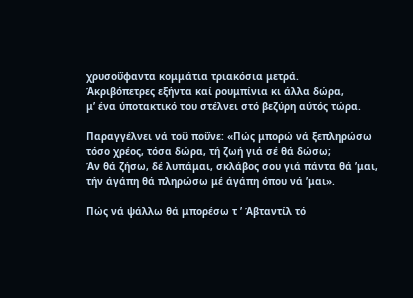χρυσοΰφαντα κομμάτια τριακόσια μετρά.
Άκριβόπετρες εξήντα καί ρουμπίνια κι άλλα δώρα,
μ’ ένα ύποτακτικό του στέλνει στό βεζύρη αύτός τώρα.

Παραγγέλνει νά τοϋ ποΰνε: «Πώς μπορώ νά ξεπληρώσω
τόσο χρέος, τόσα δώρα, τή ζωή γιά σέ θά δώσω;
Άν θά ζήσω, δέ λυπάμαι, σκλάβος σου γιά πάντα θά ’μαι,
τήν άγάπη θά πληρώσω μέ άγάπη όπου νά ’μαι».

Πώς νά ψάλλω θά μπορέσω τ ’ Άβταντίλ τό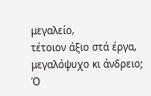μεγαλείο,
τέτοιον άξιο στά έργα, μεγαλόψυχο κι άνδρειο;
Ό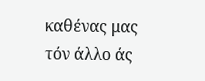καθένας μας τόν άλλο άς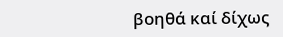βοηθά καί δίχως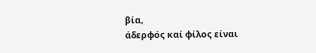βία,
άδερφός καί φίλος είναι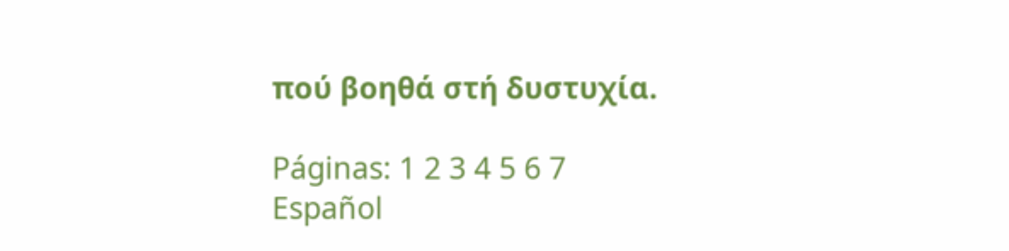πού βοηθά στή δυστυχία.

Páginas: 1 2 3 4 5 6 7
Español